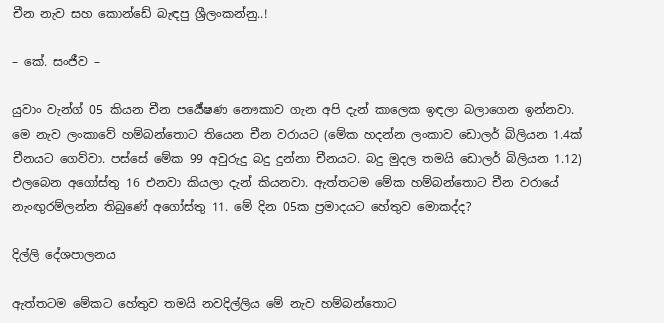චීන නැව සහ කොන්ඩේ බැඳපු ශ්‍රීලංකන්නු..!

– කේ. සංජීව –

යුවාං වැන්ග් 05 කියන චීන පර්‍යේෂණ නෞකාව ගැන අපි දැන් කාලෙක ඉඳලා බලාගෙන ඉන්නවා. මෙ නැව ලංකාවේ හම්බන්තොට තියෙන චීන වරායට (මේක හදන්න ලංකාව ඩොලර් බිලියන 1.4ක් චීනයට ගෙව්වා. පස්සේ මේක 99 අවුරුදු බදු දුන්නා චීනයට. බදු මුදල තමයි ඩොලර් බිලියන 1.12) එලබෙන අගෝස්තු 16 එනවා කියලා දැන් කියනවා. ඇත්තටම මේක හම්බන්තොට චීන වරායේ නැංඟුරම්ලන්න තිබුණේ අගෝස්තු 11. මේ දින 05ක ප්‍රමාදයට හේතුව මොකද්ද?

දිල්ලි දේශපාලනය

ඇත්තටම මේකට හේතුව තමයි නවදිල්ලිය මේ නැව හම්බන්තොට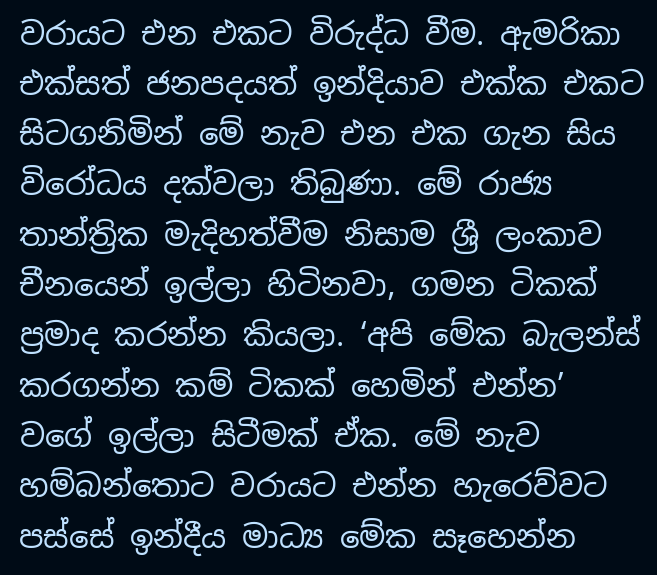වරායට එන එකට විරුද්ධ වීම. ඇමරිකා එක්සත් ජනපදයත් ඉන්දියාව එක්ක එකට සිටගනිමින් මේ නැව එන එක ගැන සිය විරෝධය දක්වලා තිබුණා. මේ රාජ්‍ය තාන්ත්‍රික මැදිහත්වීම නිසාම ශ්‍රී ලංකාව චීනයෙන් ඉල්ලා හිටිනවා, ගමන ටිකක් ප්‍රමාද කරන්න කියලා. ‘අපි මේක බැලන්ස් කරගන්න කම් ටිකක් හෙමින් එන්න’ වගේ ඉල්ලා සිටීමක් ඒක. මේ නැව හම්බන්තොට වරායට එන්න හැරෙව්වට පස්සේ ඉන්දීය මාධ්‍ය මේක සෑහෙන්න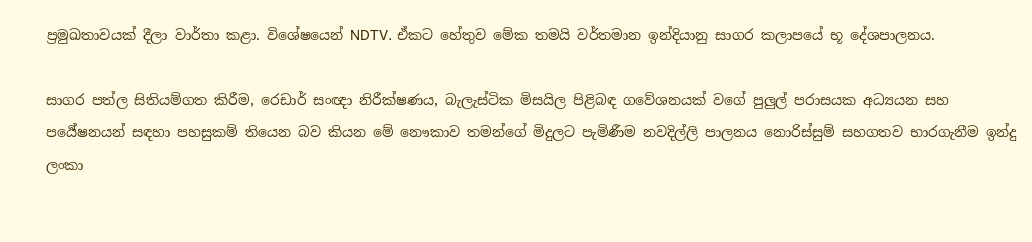ප්‍රමුඛතාවයක් දීලා වාර්තා කළා. විශේෂයෙන් NDTV. ඒකට හේතුව මේක තමයි වර්තමාන ඉන්දියානු සාගර කලාපයේ භූ දේශපාලනය.

සාගර පත්ල සිතියම්ගත කිරීම, රෙඩාර් සංඥා නිරීක්ෂණය, බැලැස්ටික මිසයිල පිළිබඳ ගවේශනයක් වගේ පුලුල් පරාසයක අධ්‍යයන සහ පර්‍යේෂනයන් සඳහා පහසුකම් තියෙන බව කියන මේ නෞකාව තමන්ගේ මිදුලට පැමිණීම නවදිල්ලි පාලනය නොරිස්සුම් සහගතව භාරගැනීම ඉන්දු ලංකා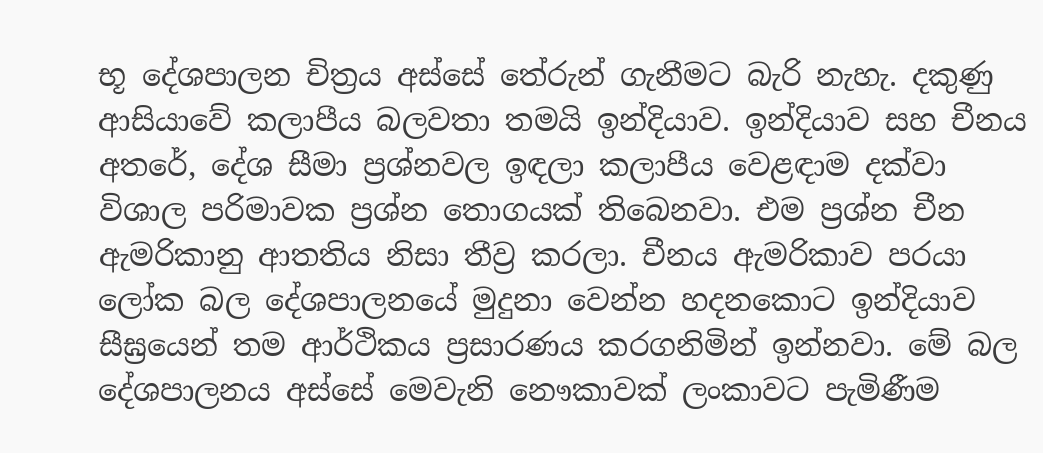භූ දේශපාලන චිත්‍රය අස්සේ තේරුන් ගැනීමට බැරි නැහැ. දකුණු ආසියාවේ කලාපීය බලවතා තමයි ඉන්දියාව. ඉන්දියාව සහ චීනය අතරේ, දේශ සීමා ප්‍රශ්නවල ඉඳලා කලාපීය වෙළඳාම දක්වා විශාල පරිමාවක ප්‍රශ්න තොගයක් තිබෙනවා. එම ප්‍රශ්න චීන ඇමරිකානු ආතතිය නිසා තීව්‍ර කරලා. චීනය ඇමරිකාව පරයා ලෝක බල දේශපාලනයේ මුදුනා වෙන්න හදනකොට ඉන්දියාව සීඝ්‍රයෙන් තම ආර්ථිකය ප්‍රසාරණය කරගනිමින් ඉන්නවා. මේ බල දේශපාලනය අස්සේ මෙවැනි නෞකාවක් ලංකාවට පැමිණීම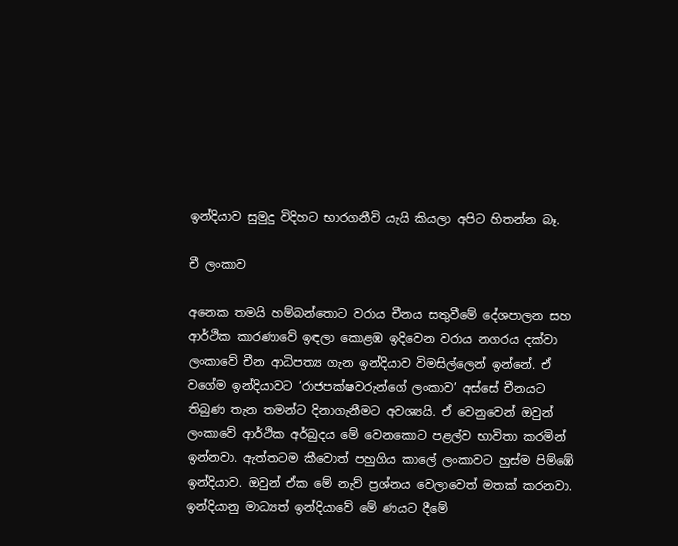ඉන්දියාව සුමුදු විදිහට භාරගනීවි යැයි කියලා අපිට හිතන්න බෑ.

චී ලංකාව

අනෙක තමයි හම්බන්තොට වරාය චීනය සතුවීමේ දේශපාලන සහ ආර්ථික කාරණාවේ ඉඳලා කොළඹ ඉදිවෙන වරාය නගරය දක්වා ලංකාවේ චීන ආධිපත්‍ය ගැන ඉන්දියාව විමසිල්ලෙන් ඉන්නේ. ඒ වගේම ඉන්දියාවට ‘රාජපක්ෂවරුන්ගේ ලංකාව’ අස්සේ චීනයට තිබුණ තැන තමන්ට දිනාගැනීමට අවශ්‍යයි. ඒ වෙනුවෙන් ඔවුන් ලංකාවේ ආර්ථික අර්බුදය මේ වෙනකොට පළල්ව භාවිතා කරමින් ඉන්නවා. ඇත්තටම කීවොත් පහුගිය කාලේ ලංකාවට හුස්ම පිම්ඹේ ඉන්දියාව. ඔවුන් ඒක මේ නැව් ප්‍රශ්නය වෙලාවෙත් මතක් කරනවා. ඉන්දියානු මාධ්‍යත් ඉන්දියාවේ මේ ණයට දීමේ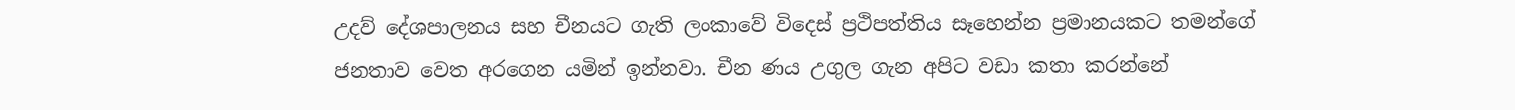උදව් දේශපාලනය සහ චීනයට ගැති ලංකාවේ විදෙස් ප්‍රථිපත්තිය සෑහෙන්න ප්‍රමානයකට තමන්ගේ ජනතාව වෙත අරගෙන යමින් ඉන්නවා. චීන ණය උගුල ගැන අපිට වඩා කතා කරන්නේ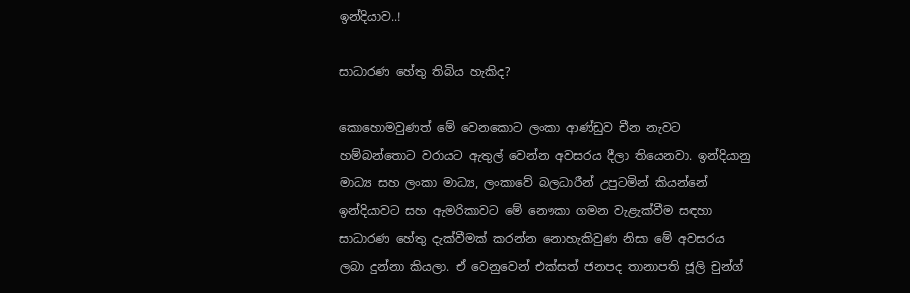ඉන්දියාව..!

සාධාරණ හේතු තිබිය හැකිද?

කොහොමවුණත් මේ වෙනකොට ලංකා ආණ්ඩුව චීන නැවට හම්බන්තොට වරායට ඇතුල් වෙන්න අවසරය දීලා තියෙනවා. ඉන්දියානු මාධ්‍ය සහ ලංකා මාධ්‍ය, ලංකාවේ බලධාරීන් උපුටමින් කියන්නේ ඉන්දියාවට සහ ඇමරිකාවට මේ නෞකා ගමන වැළැක්වීම සඳහා සාධාරණ හේතු දැක්වීමක් කරන්න නොහැකිවුණ නිසා මේ අවසරය ලබා දුන්නා කියලා. ඒ වෙනුවෙන් එක්සත් ජනපද තානාපති ජූලි චුන්ග්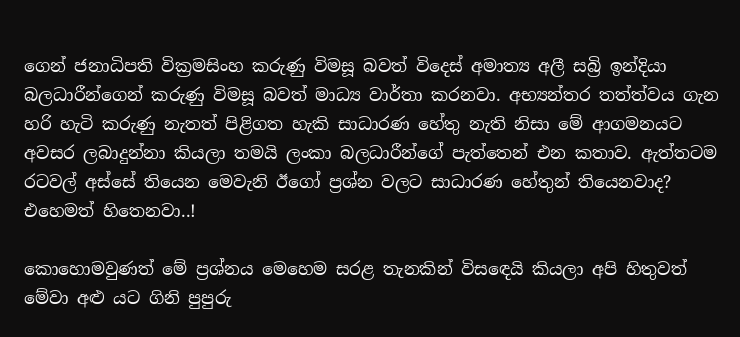ගෙන් ජනාධිපති වික්‍රමසිංහ කරුණු විමසූ බවත් විදෙස් අමාත්‍ය අලී සබ්‍රි ඉන්දියා බලධාරීන්ගෙන් කරුණු විමසූ බවත් මාධ්‍ය වාර්තා කරනවා. අභ්‍යන්තර තත්ත්වය ගැන හරි හැටි කරුණු නැතත් පිළිගත හැකි සාධාරණ හේතු නැති නිසා මේ ආගමනයට අවසර ලබාදුන්නා කියලා තමයි ලංකා බලධාරීන්ගේ පැත්තෙන් එන කතාව. ඇත්තටම රටවල් අස්සේ තියෙන මෙවැනි ඊගෝ ප්‍රශ්න වලට සාධාරණ හේතුන් තියෙනවාද? එහෙමත් හිතෙනවා..!

කොහොමවුණත් මේ ප්‍රශ්නය මෙහෙම සරළ තැනකින් විසඳෙයි කියලා අපි හිතුවත් මේවා අළු යට ගිනි පුපුරු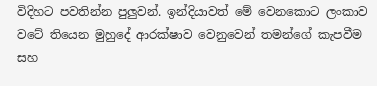විදිහට පවතින්න පුලුවන්. ඉන්දියාවත් මේ වෙනකොට ලංකාව වටේ තියෙන මුහුදේ ආරක්ෂාව වෙනුවෙන් තමන්ගේ කැපවීම සහ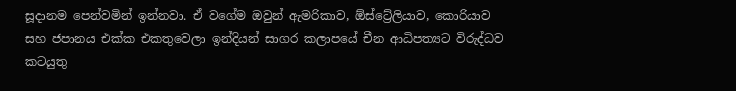සූදානම පෙන්වමින් ඉන්නවා. ඒ වගේම ඔවුන් ඇමරිකාව, ඕස්ට්‍රේලියාව, කොරියාව සහ ජපානය එක්ක එකතුවෙලා ඉන්දියන් සාගර කලාපයේ චීන ආධිපත්‍යට විරුද්ධව කටයුතු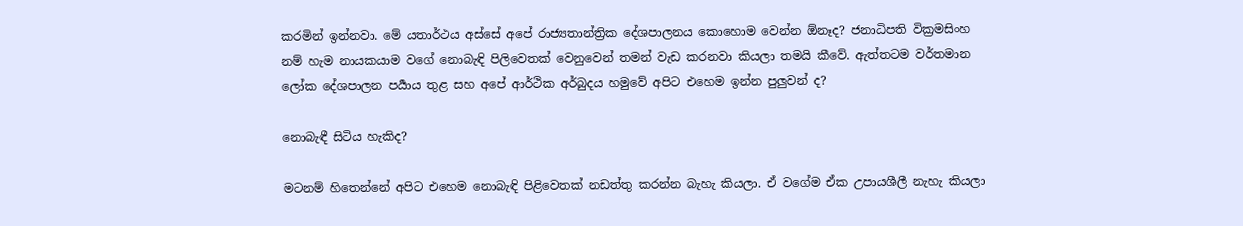කරමින් ඉන්නවා. මේ යතාර්ථය අස්සේ අපේ රාජ්‍යතාන්ත්‍රික දේශපාලනය කොහොම වෙන්න ඕනෑද? ජනාධිපති වික්‍රමසිංහ නම් හැම නායකයාම වගේ නොබැඳි පිලිවෙතක් වෙනුවෙන් තමන් වැඩ කරනවා කියලා තමයි කීවේ. ඇත්තටම වර්තමාන ලෝක දේශපාලන පර්‍යාය තුළ සහ අපේ ආර්ථික අර්බුදය හමුවේ අපිට එහෙම ඉන්න පුලුවන් ද?

නොබැඳී සිටිය හැකිද?

මටනම් හිතෙන්නේ අපිට එහෙම නොබැඳි පිළිවෙතක් නඩත්තු කරන්න බැහැ කියලා. ඒ වගේම ඒක උපායශීලී නැහැ කියලා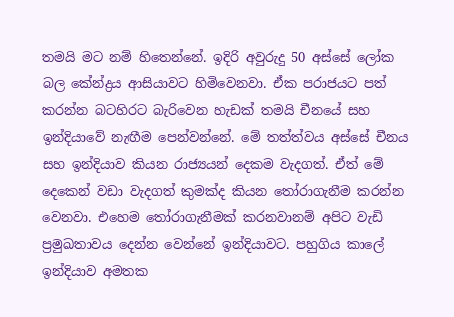තමයි මට නම් හිතෙන්නේ. ඉදිරි අවුරුදු 50 අස්සේ ලෝක බල කේන්ද්‍රය ආසියාවට හිමිවෙනවා. ඒක පරාජයට පත් කරන්න බටහිරට බැරිවෙන හැඩක් තමයි චීනයේ සහ ඉන්දියාවේ නැඟීම පෙන්වන්නේ. මේ තත්ත්වය අස්සේ චීනය සහ ඉන්දියාව කියන රාජ්‍යයන් දෙකම වැදගත්. ඒත් මේ දෙකෙන් වඩා වැදගත් කුමක්ද කියන තෝරාගැනීම කරන්න වෙනවා. එහෙම තෝරාගැනීමක් කරනවානම් අපිට වැඩි ප්‍රමුඛතාවය දෙන්න වෙන්නේ ඉන්දියාවට. පහුගිය කාලේ ඉන්දියාව අමතක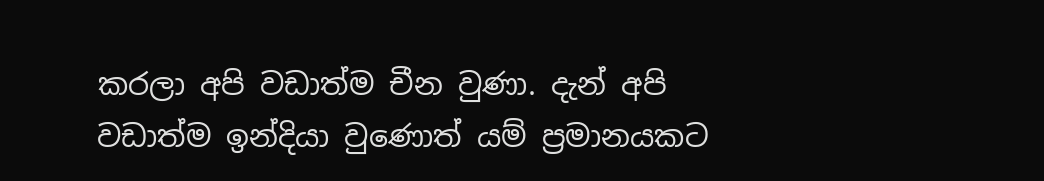කරලා අපි වඩාත්ම චීන වුණා. දැන් අපි වඩාත්ම ඉන්දියා වුණොත් යම් ප්‍රමානයකට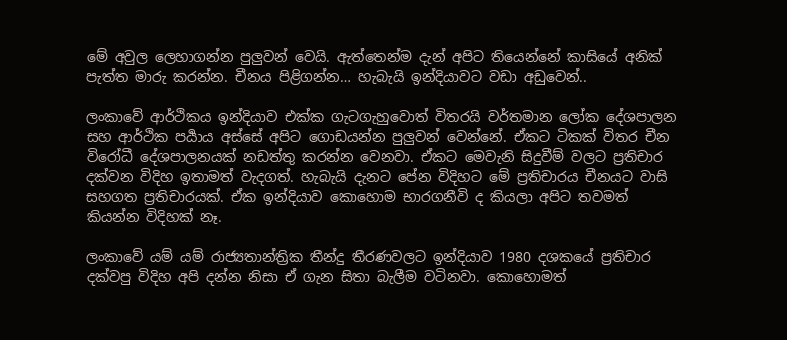මේ අවුල ලෙහාගන්න පුලුවන් වෙයි. ඇත්තෙන්ම දැන් අපිට තියෙන්නේ කාසියේ අනික් පැත්ත මාරු කරන්න. චීනය පිළිගන්න… හැබැයි ඉන්දියාවට වඩා අඩුවෙන්..

ලංකාවේ ආර්ථිකය ඉන්දියාව එක්ක ගැටගැහුවොත් විතරයි වර්තමාන ලෝක දේශපාලන සහ ආර්ථික පර්‍යාය අස්සේ අපිට ගොඩයන්න පුලුවන් වෙන්නේ. ඒකට ටිකක් විතර චීන විරෝධී දේශපාලනයක් නඩත්තු කරන්න වෙනවා. ඒකට මෙවැනි සිදුවීම් වලට ප්‍රතිචාර දක්වන විදිහ ඉතාමත් වැදගත්. හැබැයි දැනට පේන විදිහට මේ ප්‍රතිචාරය චීනයට වාසි සහගත ප්‍රතිචාරයක්. ඒක ඉන්දියාව කොහොම භාරගනීවි ද කියලා අපිට තවමත් කියන්න විදිහක් නෑ.

ලංකාවේ යම් යම් රාජ්‍යතාන්ත්‍රික තීන්දු තීරණවලට ඉන්දියාව 1980 දශකයේ ප්‍රතිචාර දක්වපු විදිහ අපි දන්න නිසා ඒ ගැන සිතා බැලීම වටිනවා. කොහොමත්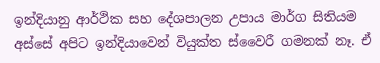ඉන්දියානු ආර්ථික සහ දේශපාලන උපාය මාර්ග සිතියම අස්සේ අපිට ඉන්දියාවෙන් වියුක්ත ස්වෛරී ගමනක් නෑ. ඒ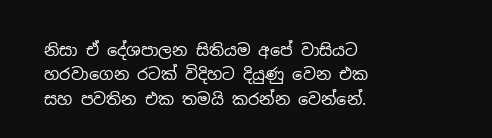නිසා ඒ දේශපාලන සිතියම අපේ වාසියට හරවාගෙන රටක් විදිහට දියුණු වෙන එක සහ පවතින එක තමයි කරන්න වෙන්නේ.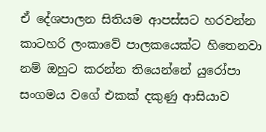ඒ දේශපාලන සිතියම ආපස්සට හරවන්න කාටහරි ලංකාවේ පාලකයෙක්ට හිතෙනවා නම් ඔහුට කරන්න තියෙන්නේ යුරෝපා සංගමය වගේ එකක් දකුණු ආසියාව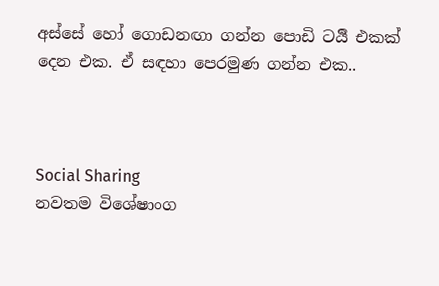අස්සේ හෝ ගොඩනඟා ගන්න පොඩි ටර්‍යි එකක් දෙන එක. ඒ සඳහා පෙරමුණ ගන්න එක..



Social Sharing
නවතම විශේෂාංග